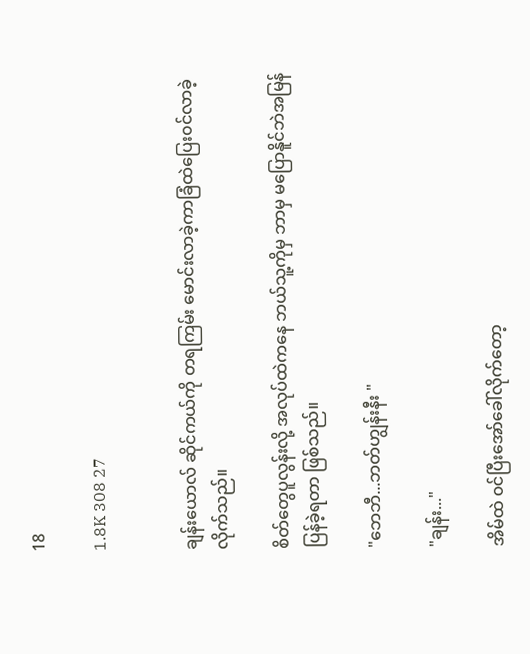18

1.8K 308 27


ချန်းယောလ် ဆိုင်ကယ်ကို တရကြမ်း မောင်းလာခဲ့ကာခြံထဲပြေး၀င်လာခဲ့လိုက်သည်။

စိတ်တွေပူလွန်းလို့ အလုပ်ထဲကနေ ဘယ်သူ့ကိုမှ ဘာမှ မပြောနိူင်ဘဲအမြန်ပြန်ခဲ့ရတာ ဖြစ်သည်။

"ဘေဘီ...ဘတ်ဟျွန်းနီး "

"ချန်း..."

အိမ်ထဲ ၀င်ပြီးအော်ခေါ်လိုက်တော့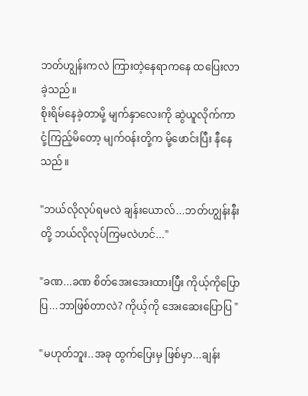ဘတ်ဟျွန်းကလဲ ကြားတဲ့နေရာကနေ ထပြေးလာခဲ့သည်။
စိုးရိမ်နေခဲ့တာမို့ မျက်နှာလေးကို ဆွဲယူလိုက်ကာ
ငုံ့ကြည့်မိတော့ မျက်၀န်းတို့က မို့ဖောင်းပြီး နီနေ
သည်။

"ဘယ်လိုလုပ်ရမလဲ ချန်းယောလ်...ဘတ်ဟျွန်းနီး
တို့ ဘယ်လိုလုပ်ကြမလဲဟင်..."

"ခဏ...ခဏ စိတ်အေးအေးထားပြီး ကိုယ့်ကိုပြောပြ...ဘာဖြစ်တာလဲ? ကိုယ့်ကို အေးဆေးပြောပြ "

"မဟုတ်ဘူး..အခု ထွက်ပြေးမှ ဖြစ်မှာ...ချန်း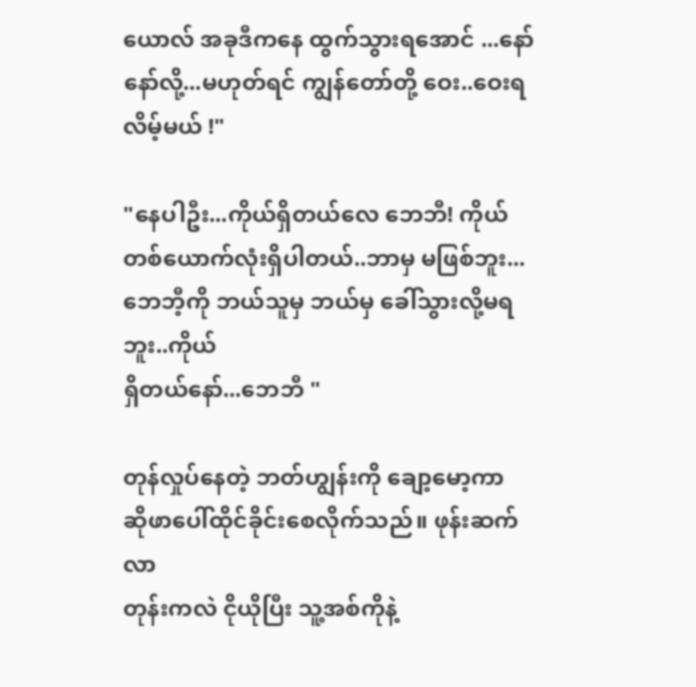ယောလ် အခုဒီကနေ ထွက်သွားရအောင် ...နော်
နော်လို့...မဟုတ်ရင် ကျွန်တော်တို့ ဝေး..ဝေးရလိမ့်မယ် !"

"နေပါဦး...ကိုယ်ရှိတယ်လေ ဘေဘီ! ကိုယ်တစ်ယောက်လုံးရှိပါတယ်..ဘာမှ မဖြစ်ဘူး...ဘေဘီ့ကို ဘယ်သူမှ ဘယ်မှ ခေါ်သွားလို့မရဘူး..ကိုယ်
ရှိတယ်နော်...ဘေဘီ "

တုန်လှုပ်နေတဲ့ ဘတ်ဟျွန်းကို ချော့မော့ကာ ဆိုဖာပေါ်ထိုင်ခိုင်းစေလိုက်သည်။ ဖုန်းဆက်လာ
တုန်းကလဲ ငိုယိုပြီး သူ့အစ်ကိုနဲ့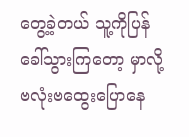တွေ့ခဲ့တယ် သူ့ကိုပြန်ခေါ်သွားကြတော့ မှာလို့ ဗလုံးဗထွေးပြောနေ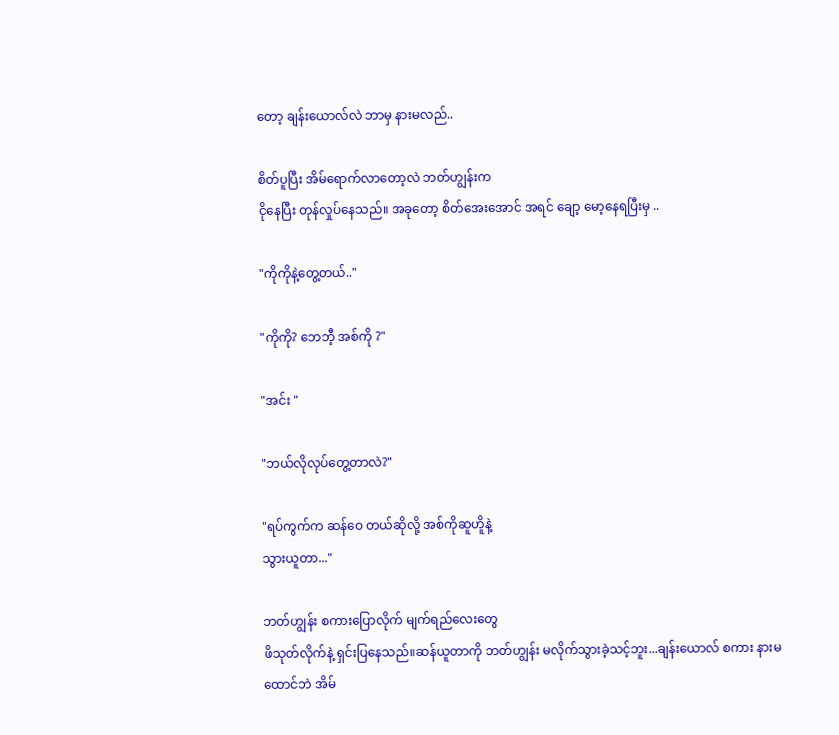တော့ ချန်းယောလ်လဲ ဘာမှ နားမလည်..

စိတ်ပူပြီး အိမ်ရောက်လာတော့လဲ ဘတ်ဟျွန်းက
ငိုနေပြီး တုန်လှုပ်နေသည်။ အခုတော့ စိတ်အေးအောင် အရင် ချော့ မော့နေရပြီးမှ ..

"ကိုကိုနဲ့တွေ့တယ်.."

"ကိုကို? ဘေဘီ့ အစ်ကို ?"

"အင်း "

"ဘယ်လိုလုပ်တွေ့တာလဲ?"

"ရပ်ကွက်က ဆန်ဝေ တယ်ဆိုလို့ အစ်ကိုဆူဟိူနဲ့
သွားယူတာ..."

ဘတ်ဟျွန်း စကားပြောလိုက် မျက်ရည်လေးတွေ
ဖိသုတ်လိုက်နဲ့ ရှင်းပြနေသည်။ဆန်ယူတာကို ဘတ်ဟျွန်း မလိုက်သွားခဲ့သင့်ဘူး...ချန်းယောလ် စကား နားမထောင်ဘဲ အိမ်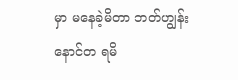မှာ မနေခဲ့မိတာ ဘတ်ဟျွန်းနောင်တ ရမိ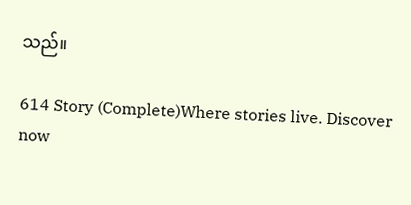သည်။

614 Story (Complete)Where stories live. Discover now